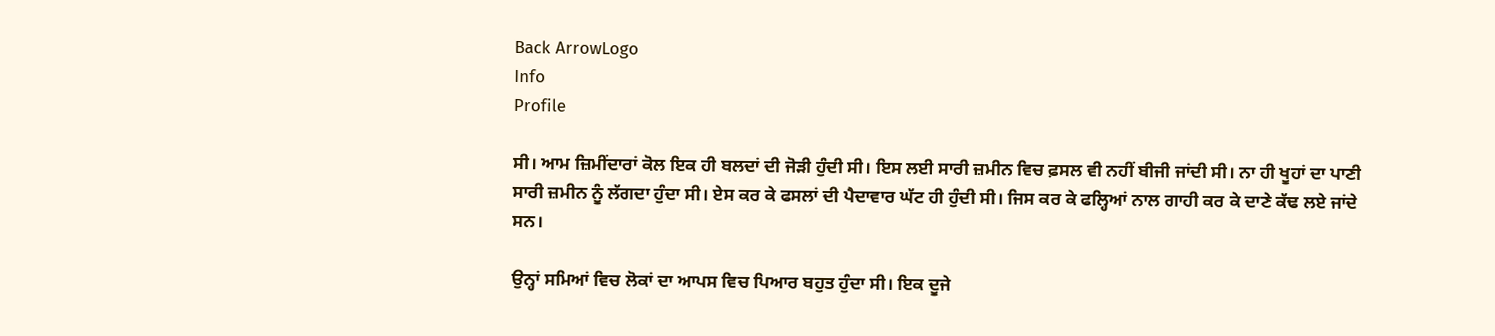Back ArrowLogo
Info
Profile

ਸੀ। ਆਮ ਜ਼ਿਮੀਂਦਾਰਾਂ ਕੋਲ ਇਕ ਹੀ ਬਲਦਾਂ ਦੀ ਜੋੜੀ ਹੁੰਦੀ ਸੀ। ਇਸ ਲਈ ਸਾਰੀ ਜ਼ਮੀਨ ਵਿਚ ਫ਼ਸਲ ਵੀ ਨਹੀਂ ਬੀਜੀ ਜਾਂਦੀ ਸੀ। ਨਾ ਹੀ ਖੂਹਾਂ ਦਾ ਪਾਣੀ ਸਾਰੀ ਜ਼ਮੀਨ ਨੂੰ ਲੱਗਦਾ ਹੁੰਦਾ ਸੀ। ਏਸ ਕਰ ਕੇ ਫਸਲਾਂ ਦੀ ਪੈਦਾਵਾਰ ਘੱਟ ਹੀ ਹੁੰਦੀ ਸੀ। ਜਿਸ ਕਰ ਕੇ ਫਲ੍ਹਿਆਂ ਨਾਲ ਗਾਹੀ ਕਰ ਕੇ ਦਾਣੇ ਕੱਢ ਲਏ ਜਾਂਦੇ ਸਨ।

ਉਨ੍ਹਾਂ ਸਮਿਆਂ ਵਿਚ ਲੋਕਾਂ ਦਾ ਆਪਸ ਵਿਚ ਪਿਆਰ ਬਹੁਤ ਹੁੰਦਾ ਸੀ। ਇਕ ਦੂਜੇ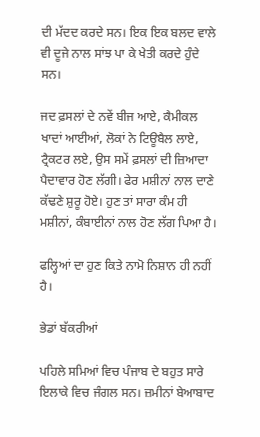ਦੀ ਮੱਦਦ ਕਰਦੇ ਸਨ। ਇਕ ਇਕ ਬਲਦ ਵਾਲੇ ਵੀ ਦੂਜੇ ਨਾਲ ਸਾਂਝ ਪਾ ਕੇ ਖੇਤੀ ਕਰਦੇ ਹੁੰਦੇ ਸਨ।

ਜਦ ਫ਼ਸਲਾਂ ਦੇ ਨਵੇਂ ਬੀਜ ਆਏ, ਕੈਮੀਕਲ ਖਾਦਾਂ ਆਈਆਂ, ਲੋਕਾਂ ਨੇ ਟਿਊਬੈਲ ਲਾਏ, ਟ੍ਰੈਕਟਰ ਲਏ, ਉਸ ਸਮੇਂ ਫ਼ਸਲਾਂ ਦੀ ਜ਼ਿਆਦਾ ਪੈਦਾਵਾਰ ਹੋਣ ਲੱਗੀ। ਫੇਰ ਮਸ਼ੀਨਾਂ ਨਾਲ ਦਾਣੇ ਕੱਢਣੇ ਸ਼ੁਰੂ ਹੋਏ। ਹੁਣ ਤਾਂ ਸਾਰਾ ਕੰਮ ਹੀ ਮਸ਼ੀਨਾਂ, ਕੰਬਾਈਨਾਂ ਨਾਲ ਹੋਣ ਲੱਗ ਪਿਆ ਹੈ।

ਫਲ੍ਹਿਆਂ ਦਾ ਹੁਣ ਕਿਤੇ ਨਾਮੋ ਨਿਸ਼ਾਨ ਹੀ ਨਹੀਂ ਹੈ।

ਭੇਡਾਂ ਬੱਕਰੀਆਂ

ਪਹਿਲੇ ਸਮਿਆਂ ਵਿਚ ਪੰਜਾਬ ਦੇ ਬਹੁਤ ਸਾਰੇ ਇਲਾਕੇ ਵਿਚ ਜੰਗਲ ਸਨ। ਜ਼ਮੀਨਾਂ ਬੇਆਬਾਦ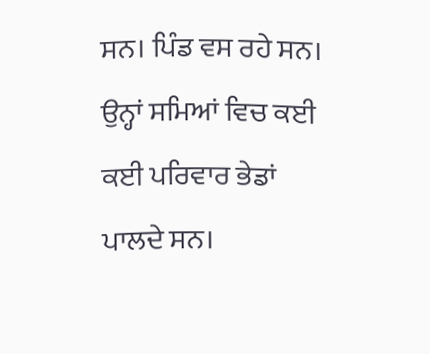ਸਨ। ਪਿੰਡ ਵਸ ਰਹੇ ਸਨ। ਉਨ੍ਹਾਂ ਸਮਿਆਂ ਵਿਚ ਕਈ ਕਈ ਪਰਿਵਾਰ ਭੇਡਾਂ ਪਾਲਦੇ ਸਨ।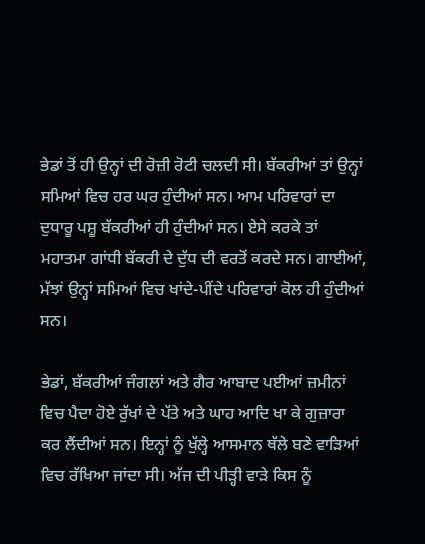ਭੇਡਾਂ ਤੋਂ ਹੀ ਉਨ੍ਹਾਂ ਦੀ ਰੋਜ਼ੀ ਰੋਟੀ ਚਲਦੀ ਸੀ। ਬੱਕਰੀਆਂ ਤਾਂ ਉਨ੍ਹਾਂ ਸਮਿਆਂ ਵਿਚ ਹਰ ਘਰ ਹੁੰਦੀਆਂ ਸਨ। ਆਮ ਪਰਿਵਾਰਾਂ ਦਾ ਦੁਧਾਰੂ ਪਸ਼ੂ ਬੱਕਰੀਆਂ ਹੀ ਹੁੰਦੀਆਂ ਸਨ। ਏਸੇ ਕਰਕੇ ਤਾਂ ਮਹਾਤਮਾ ਗਾਂਧੀ ਬੱਕਰੀ ਦੇ ਦੁੱਧ ਦੀ ਵਰਤੋਂ ਕਰਦੇ ਸਨ। ਗਾਈਆਂ, ਮੱਝਾਂ ਉਨ੍ਹਾਂ ਸਮਿਆਂ ਵਿਚ ਖਾਂਦੇ-ਪੀਂਦੇ ਪਰਿਵਾਰਾਂ ਕੋਲ ਹੀ ਹੁੰਦੀਆਂ ਸਨ।

ਭੇਡਾਂ, ਬੱਕਰੀਆਂ ਜੰਗਲਾਂ ਅਤੇ ਗੈਰ ਆਬਾਦ ਪਈਆਂ ਜ਼ਮੀਨਾਂ ਵਿਚ ਪੈਦਾ ਹੋਏ ਰੁੱਖਾਂ ਦੇ ਪੱਤੇ ਅਤੇ ਘਾਹ ਆਦਿ ਖਾ ਕੇ ਗੁਜ਼ਾਰਾ ਕਰ ਲੈਂਦੀਆਂ ਸਨ। ਇਨ੍ਹਾਂ ਨੂੰ ਖੁੱਲ੍ਹੇ ਆਸਮਾਨ ਥੱਲੇ ਬਣੇ ਵਾੜਿਆਂ ਵਿਚ ਰੱਖਿਆ ਜਾਂਦਾ ਸੀ। ਅੱਜ ਦੀ ਪੀੜ੍ਹੀ ਵਾੜੇ ਕਿਸ ਨੂੰ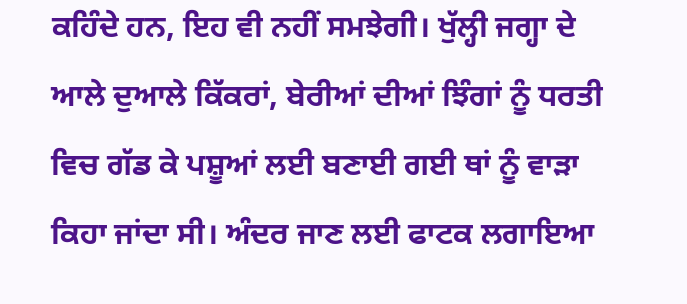ਕਹਿੰਦੇ ਹਨ, ਇਹ ਵੀ ਨਹੀਂ ਸਮਝੇਗੀ। ਖੁੱਲ੍ਹੀ ਜਗ੍ਹਾ ਦੇ ਆਲੇ ਦੁਆਲੇ ਕਿੱਕਰਾਂ, ਬੇਰੀਆਂ ਦੀਆਂ ਝਿੰਗਾਂ ਨੂੰ ਧਰਤੀ ਵਿਚ ਗੱਡ ਕੇ ਪਸ਼ੂਆਂ ਲਈ ਬਣਾਈ ਗਈ ਥਾਂ ਨੂੰ ਵਾੜਾ ਕਿਹਾ ਜਾਂਦਾ ਸੀ। ਅੰਦਰ ਜਾਣ ਲਈ ਫਾਟਕ ਲਗਾਇਆ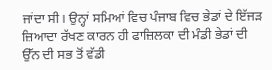ਜਾਂਦਾ ਸੀ। ਉਨ੍ਹਾਂ ਸਮਿਆਂ ਵਿਚ ਪੰਜਾਬ ਵਿਚ ਭੇਡਾਂ ਦੇ ਇੱਜੜ ਜ਼ਿਆਦਾ ਰੱਖਣ ਕਾਰਨ ਹੀ ਫਾਜ਼ਿਲਕਾ ਦੀ ਮੰਡੀ ਭੇਡਾਂ ਦੀ ਉੱਨ ਦੀ ਸਭ ਤੋਂ ਵੱਡੀ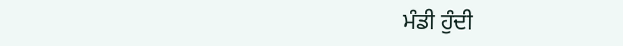ਮੰਡੀ ਹੁੰਦੀ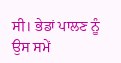ਸੀ। ਭੇਡਾਂ ਪਾਲਣ ਨੂੰ ਉਸ ਸਮੇਂ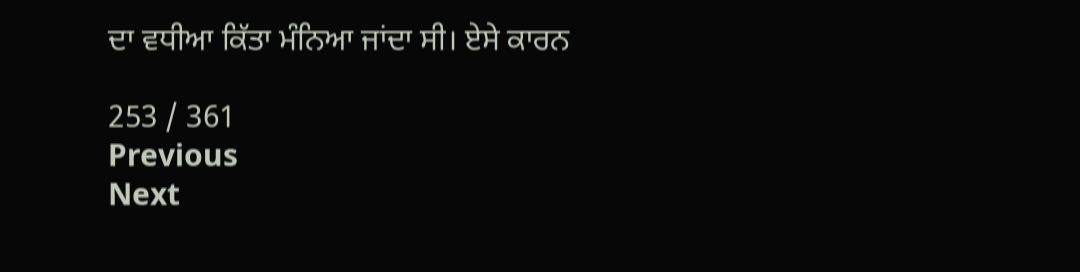ਦਾ ਵਧੀਆ ਕਿੱਤਾ ਮੰਨਿਆ ਜਾਂਦਾ ਸੀ। ਏਸੇ ਕਾਰਨ

253 / 361
Previous
Next